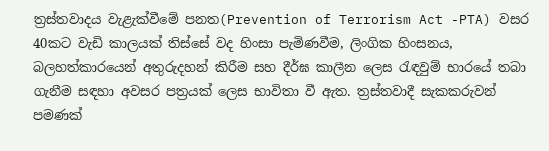ත්‍රස්තවාදය වැළැක්වීමේ පනත(Prevention of Terrorism Act -PTA) වසර 40කට වැඩි කාලයක් තිස්සේ වද හිංසා පැමිණවීම, ලිංගික හිංසනය, බලහත්කාරයෙන් අතුරුදහන් කිරීම සහ දීර්ඝ කාලීන ලෙස රැඳවුම් භාරයේ තබා ගැනීම සඳහා අවසර පත්‍රයක් ලෙස භාවිතා වී ඇත. ත්‍රස්තවාදී සැකකරුවන් පමණක්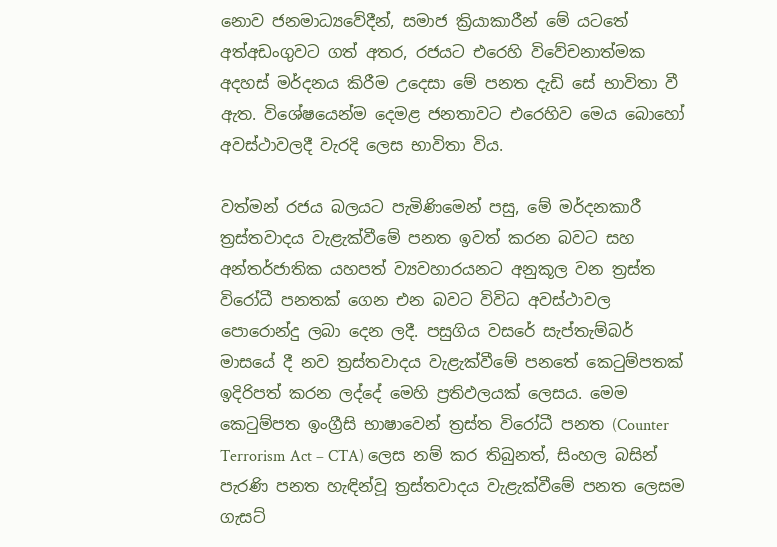නොව ජනමාධ්‍යවේදීන්, සමාජ ක්‍රියාකාරීන් මේ යටතේ අත්අඩංගුවට ගත් අතර, රජයට එරෙහි විවේචනාත්මක අදහස් මර්දනය කිරීම උදෙසා මේ පනත දැඩි සේ භාවිතා වී ඇත. විශේෂයෙන්ම දෙමළ ජනතාවට එරෙහිව මෙය බොහෝ අවස්ථාවලදී වැරදි ලෙස භාවිතා විය.

වත්මන් රජය බලයට පැමිණිමෙන් පසු, මේ මර්දනකාරී ත්‍රස්තවාදය වැළැක්වීමේ පනත ඉවත් කරන බවට සහ අන්තර්ජාතික යහපත් ව්‍යවහාරයනට අනුකූල වන ත්‍රස්ත විරෝධී පනතක් ගෙන එන බවට විවිධ අවස්ථාවල පොරොන්දු ලබා දෙන ලදී. පසුගිය වසරේ සැප්තැම්බර් මාසයේ දී නව ත්‍රස්තවාදය වැළැක්වීමේ පනතේ කෙටුම්පතක් ඉදිරිපත් කරන ලද්දේ මෙහි ප්‍රතිඵලයක් ලෙසය. මෙම කෙටුම්පත ඉංග්‍රීසි භාෂාවෙන් ත්‍රස්ත විරෝධී පනත (Counter Terrorism Act – CTA) ලෙස නම් කර තිබුනත්, සිංහල බසින් පැරණි පනත හැඳින්වූ ත්‍රස්තවාදය වැළැක්වීමේ පනත ලෙසම ගැසට්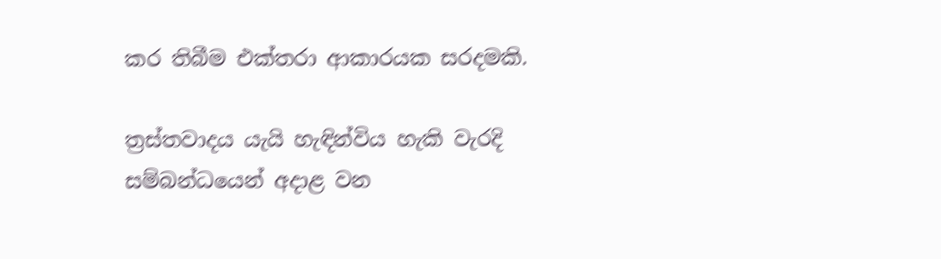කර තිබීම එක්තරා ආකාරයක සරදමකි.

ත්‍රස්තවාදය යැයි හැඳින්විය හැකි වැරදි සම්බන්ධයෙන් අදාළ වන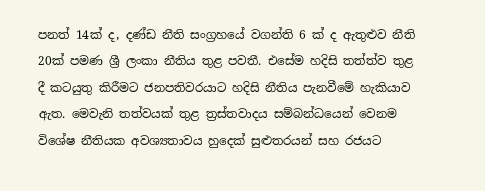පනත් 14ක් ද, දණ්ඩ නීති සංග්‍රහයේ වගන්ති 6 ක් ද ඇතුළුව නීති 20ක් පමණ ශ්‍රී ලංකා නීතිය තුළ පවතී. එසේම හදිසි තත්ත්ව තුළ දී කටයුතු කිරීමට ජනපතිවරයාට හදිසි නීතිය පැනවීමේ හැකියාව ඇත. මෙවැනි තත්වයක් තුළ ත්‍රස්තවාදය සම්බන්ධයෙන් වෙනම විශේෂ නීතියක අවශ්‍යතාවය හුදෙක් සුළුතරයන් සහ රජයට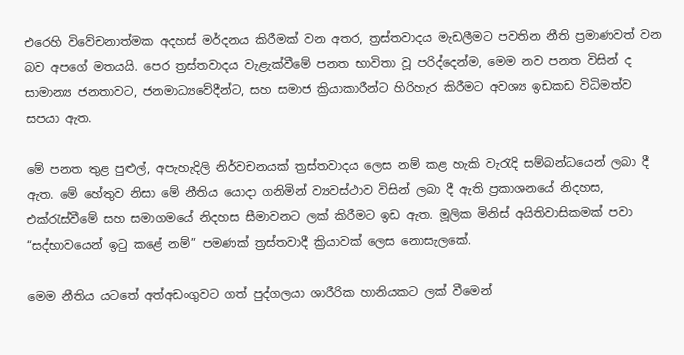එරෙහි විවේචනාත්මක අදහස් මර්දනය කිරීමක් වන අතර, ත්‍රස්තවාදය මැඩලීමට පවතින නීති ප්‍රමාණවත් වන බව අපගේ මතයයි. පෙර ත්‍රස්තවාදය වැළැක්වීමේ පනත භාවිතා වූ පරිද්දෙන්ම, මෙම නව පනත විසින් ද සාමාන්‍ය ජනතාවට, ජනමාධ්‍යවේදීන්ට, සහ සමාජ ක්‍රියාකාරීන්ට හිරිහැර කිරීමට අවශ්‍ය ඉඩකඩ විධිමත්ව සපයා ඇත.

මේ පනත තුළ පුළුල්, අපැහැදිලි නිර්වචනයක් ත්‍රස්තවාදය ලෙස නම් කළ හැකි වැරැදි සම්බන්ධයෙන් ලබා දී ඇත. මේ හේතුව නිසා මේ නීතිය යොදා ගනිමින් ව්‍යවස්ථාව විසින් ලබා දී ඇති ප්‍රකාශනයේ නිදහස, එක්රැස්වීමේ සහ සමාගමයේ නිදහස සීමාවනට ලක් කිරීමට ඉඩ ඇත. මූලික මිනිස් අයිතිවාසිකමක් පවා “සද්භාවයෙන් ඉටු කළේ නම්” පමණක් ත්‍රස්තවාදී ක්‍රියාවක් ලෙස නොසැලකේ.

මෙම නීතිය යටතේ අත්අඩංගුවට ගත් පුද්ගලයා ශාරීරික හානියකට ලක් වීමෙන්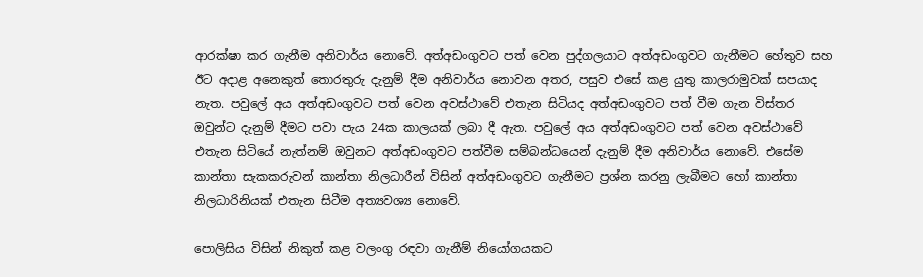ආරක්ෂා කර ගැනීම අනිවාර්ය නොවේ. අත්අඩංගුවට පත් වෙන පුද්ගලයාට අත්අඩංගුවට ගැනීමට හේතුව සහ ඊට අදාළ අනෙකුත් තොරතුරු දැනුම් දීම අනිවාර්ය නොවන අතර, පසුව එසේ කළ යුතු කාලරාමුවක් සපයාද නැත. පවුලේ අය අත්අඩංගුවට පත් වෙන අවස්ථාවේ එතැන සිටියද අත්අඩංගුවට පත් වීම ගැන විස්තර ඔවුන්ට දැනුම් දීමට පවා පැය 24ක කාලයක් ලබා දී ඇත. පවුලේ අය අත්අඩංගුවට පත් වෙන අවස්ථාවේ එතැන සිටියේ නැත්නම් ඔවුනට අත්අඩංගුවට පත්වීම සම්බන්ධයෙන් දැනුම් දීම අනිවාර්ය නොවේ. එසේම කාන්තා සැකකරුවන් කාන්තා නිලධාරීන් විසින් අත්අඩංගුවට ගැනීමට ප්‍රශ්න කරනු ලැබීමට හෝ කාන්තා නිලධාරිනියක් එතැන සිටීම අත්‍යවශ්‍ය නොවේ.

පොලිසිය විසින් නිකුත් කළ වලංගු රඳවා ගැනීම් නියෝගයකට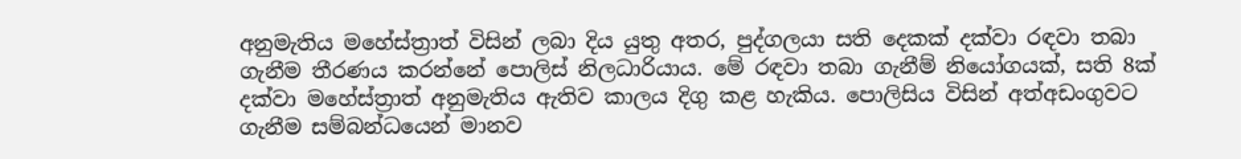අනුමැතිය මහේස්ත්‍රාත් විසින් ලබා දිය යුතු අතර, පුද්ගලයා සති දෙකක් දක්වා රඳවා තබා ගැනීම තීරණය කරන්නේ පොලිස් නිලධාරියාය. මේ රඳවා තබා ගැනීම් නියෝගයක්, සති 8ක් දක්වා මහේස්ත්‍රාත් අනුමැතිය ඇතිව කාලය දිගු කළ හැකිය. පොලිසිය විසින් අත්අඩංගුවට ගැනීම සම්බන්ධයෙන් මානව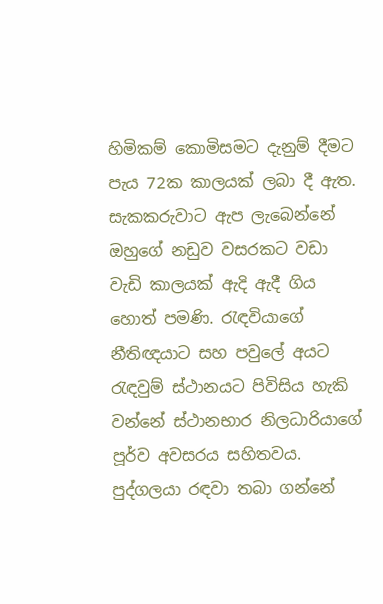හිමිකම් කොමිසමට දැනුම් දීමට පැය 72ක කාලයක් ලබා දී ඇත. සැකකරුවාට ඇප ලැබෙන්නේ ඔහුගේ නඩුව වසරකට වඩා වැඩි කාලයක් ඇදි ඇදී ගිය හොත් පමණි. රැඳවියාගේ නීතිඥයාට සහ පවුලේ අයට රැඳවුම් ස්ථානයට පිවිසිය හැකි වන්නේ ස්ථානභාර නිලධාරියාගේ පූර්ව අවසරය සහිතවය. පුද්ගලයා රඳවා තබා ගන්නේ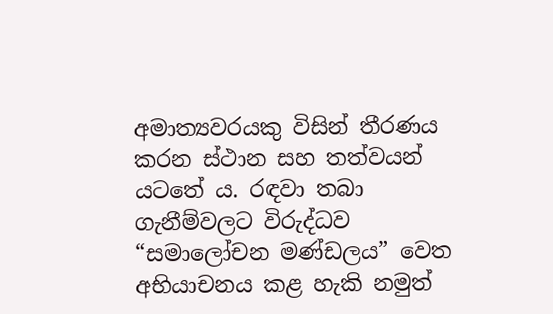අමාත්‍යවරයකු විසින් තීරණය කරන ස්ථාන සහ තත්වයන් යටතේ ය. රඳවා තබා ගැනීම්වලට විරුද්ධව “සමාලෝචන මණ්ඩලය” වෙත අභියාචනය කළ හැකි නමුත්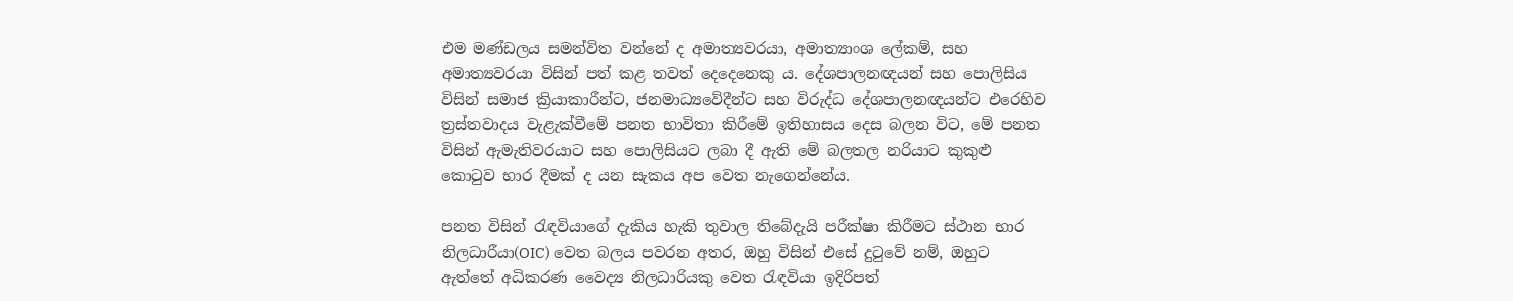එම මණ්ඩලය සමන්විත වන්නේ ද අමාත්‍යවරයා, අමාත්‍යාංශ ලේකම්, සහ අමාත්‍යවරයා විසින් පත් කළ තවත් දෙදෙනෙකු ය. දේශපාලනඥයන් සහ පොලිසිය විසින් සමාජ ක්‍රියාකාරීන්ට, ජනමාධ්‍යවේදීන්ට සහ විරුද්ධ දේශපාලනඥයන්ට එරෙහිව ත්‍රස්තවාදය වැළැක්වීමේ පනත භාවිතා කිරීමේ ඉතිහාසය දෙස බලන විට, මේ පනත විසින් ඇමැතිවරයාට සහ පොලිසියට ලබා දී ඇති මේ බලතල නරියාට කුකුළු කොටුව භාර දීමක් ද යන සැකය අප වෙත නැගෙන්නේය.

පනත විසින් රැඳවියාගේ දැකිය හැකි තුවාල තිබේදැයි පරීක්ෂා කිරීමට ස්ථාන භාර නිලධාරීයා(OIC) වෙත බලය පවරන අතර, ඔහු විසින් එසේ දුටුවේ නම්, ඔහුට ඇත්තේ අධිකරණ වෛද්‍ය නිලධාරියකු වෙත රැඳවියා ඉදිරිපත්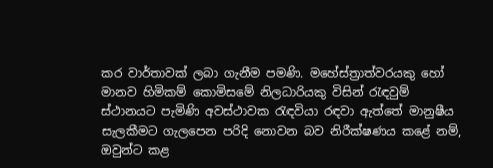කර වාර්තාවක් ලබා ගැනීම පමණි. මහේස්ත්‍රාත්වරයකු හෝ මානව හිමිකම් කොමිසමේ නිලධාරියකු විසින් රැඳවුම් ස්ථානයට පැමිණි අවස්ථාවක රැඳවියා රඳවා ඇත්තේ මානුෂීය සැලකීමට ගැලපෙන පරිදි නොවන බව නිරීක්ෂණය කළේ නම්, ඔවුන්ට කළ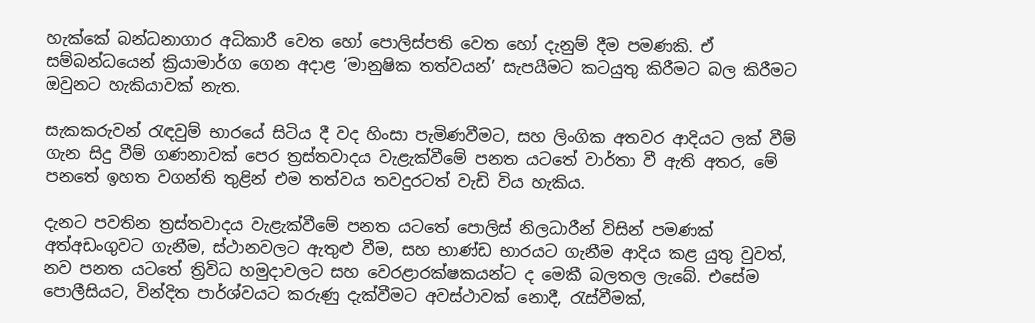හැක්කේ බන්ධනාගාර අධිකාරී වෙත හෝ පොලිස්පති වෙත හෝ දැනුම් දීම පමණකි. ඒ සම්බන්ධයෙන් ක්‍රියාමාර්ග ගෙන අදාළ ‘මානුෂික තත්වයන්’ සැපයීමට කටයුතු කිරීමට බල කිරීමට ඔවුනට හැකියාවක් නැත.

සැකකරුවන් රැඳවුම් භාරයේ සිටිය දී වද හිංසා පැමිණවීමට, සහ ලිංගික අතවර ආදියට ලක් වීම් ගැන සිදු වීම් ගණනාවක් පෙර ත්‍රස්තවාදය වැළැක්වීමේ පනත යටතේ වාර්තා වී ඇති අතර, මේ පනතේ ඉහත වගන්ති තුළින් එම තත්වය තවදුරටත් වැඩි විය හැකිය.

දැනට පවතින ත්‍රස්තවාදය වැළැක්වීමේ පනත යටතේ පොලිස් නිලධාරීන් විසින් පමණක් අත්අඩංගුවට ගැනීම, ස්ථානවලට ඇතුළු වීම, සහ භාණ්ඩ භාරයට ගැනීම ආදිය කළ යුතු වුවත්, නව පනත යටතේ ත්‍රිවිධ හමුදාවලට සහ වෙරළාරක්ෂකයන්ට ද මෙකී බලතල ලැබේ. එසේම පොලීසියට, වින්දිත පාර්ශ්වයට කරුණු දැක්වීමට අවස්ථාවක් නොදී, රැස්වීමක්,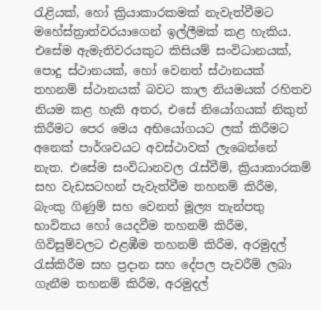රැළියක්, හෝ ක්‍රියාකාරකමක් නැවැත්වීමට මහේස්ත්‍රාත්වරයාගෙන් ඉල්ලීමක් කළ හැකිය. එසේම ඇමැතිවරයකුට කිසියම් සංවිධානයක්, පොදු ස්ථානයක්, හෝ වෙනත් ස්ථානයක් තහනම් ස්ථානයක් බවට කාල නියමයක් රහිතව නියම කළ හැකි අතර, එසේ නියෝගයක් නිකුත් කිරීමට පෙර මෙය අභියෝගයට ලක් කිරීමට අනෙක් පාර්ශවයට අවස්ථාවක් ලැබෙන්නේ නැත. එසේම සංවිධානවල රැස්වීම්, ක්‍රියාකාරකම් සහ වැඩසටහන් පැවැත්වීම තහනම් කිරීම, බැංකු ගිණුම් සහ වෙනත් මූල්‍ය තැන්පතු භාවිතය හෝ යෙදවීම තහනම් කිරීම, ගිවිසුම්වලට එළඹීම තහනම් කිරීම, අරමුදල් රැස්කිරීම සහ ප්‍රදාන සහ දේපල පැවරීම් ලබා ගැනීම තහනම් කිරීම, අරමුදල්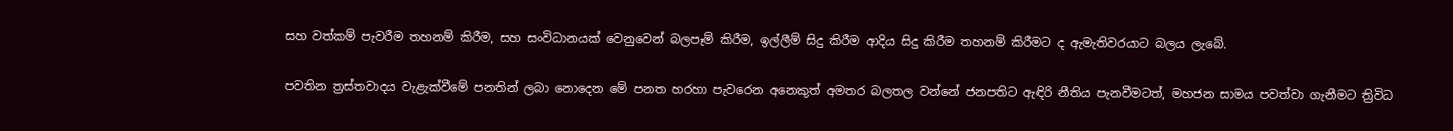සහ වත්කම් පැවරීම තහනම් කිරීම, සහ සංවිධානයක් වෙනුවෙන් බලපෑම් කිරීම, ඉල්ලීම් සිදු කිරීම ආදිය සිදු කිරීම තහනම් කිරීමට ද ඇමැතිවරයාට බලය ලැබේ.

පවතින ත්‍රස්තවාදය වැළැක්වීමේ පනතින් ලබා නොදෙන මේ පනත හරහා පැවරෙන අනෙකුත් අමතර බලතල වන්නේ ජනපතිට ඇඳිරි නීතිය පැනවීමටත්, මහජන සාමය පවත්වා ගැනීමට ත්‍රිවිධ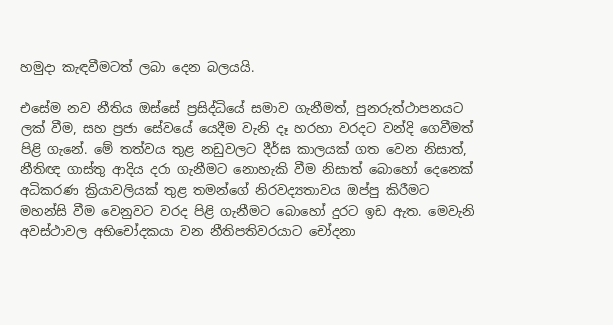හමුදා කැඳවීමටත් ලබා දෙන බලයයි.

එසේම නව නීතිය ඔස්සේ ප්‍රසිද්ධියේ සමාව ගැනීමත්, පුනරුත්ථාපනයට ලක් වීම, සහ ප්‍රජා සේවයේ යෙදීම වැනි දෑ හරහා වරදට වන්දි ගෙවීමත් පිළි ගැනේ. මේ තත්වය තුළ නඩුවලට දීර්ඝ කාලයක් ගත වෙන නිසාත්, නීතිඥ ගාස්තු ආදිය දරා ගැනීමට නොහැකි වීම නිසාත් බොහෝ දෙනෙක් අධිකරණ ක්‍රියාවලියක් තුළ තමන්ගේ නිරවද්‍යතාවය ඔප්පු කිරීමට මහන්සි වීම වෙනුවට වරද පිළි ගැනීමට බොහෝ දුරට ඉඩ ඇත. මෙවැනි අවස්ථාවල අභිචෝදකයා වන නීතිපතිවරයාට චෝදනා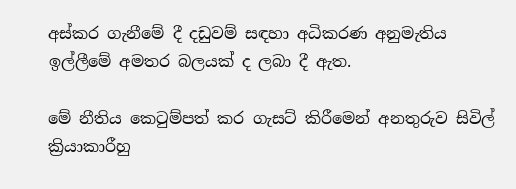අස්කර ගැනීමේ දී දඩුවම් සඳහා අධිකරණ අනුමැතිය ඉල්ලීමේ අමතර බලයක් ද ලබා දී ඇත.

මේ නීතිය කෙටුම්පත් කර ගැසට් කිරීමෙන් අනතුරුව සිවිල් ක්‍රියාකාරීහු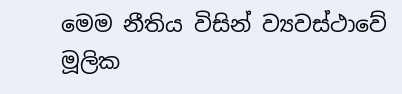මෙම නීතිය විසින් ව්‍යවස්ථාවේ මූලික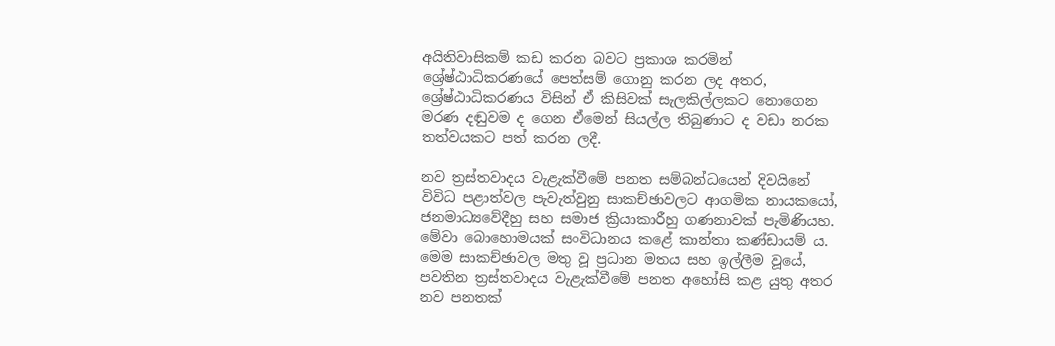අයිතිවාසිකම් කඩ කරන බවට ප්‍රකාශ කරමින් ශ්‍රේෂ්ඨාධිකරණයේ පෙත්සම් ගොනු කරන ලද අතර, ශ්‍රේෂ්ඨාධිකරණය විසින් ඒ කිසිවක් සැලකිල්ලකට නොගෙන මරණ දඬුවම ද ගෙන ඒමෙන් සියල්ල තිබුණාට ද වඩා නරක තත්වයකට පත් කරන ලදී.

නව ත්‍රස්තවාදය වැළැක්වීමේ පනත සම්බන්ධයෙන් දිවයිනේ විවිධ පළාත්වල පැවැත්වුනු සාකච්ඡාවලට ආගමික නායකයෝ, ජනමාධ්‍යවේදීහු සහ සමාජ ක්‍රියාකාරීහු ගණනාවක් පැමිණියහ. මේවා බොහොමයක් සංවිධානය කළේ කාන්තා කණ්ඩායම් ය. මෙම සාකච්ඡාවල මතු වූ ප්‍රධාන මතය සහ ඉල්ලීම වූයේ, පවතින ත්‍රස්තවාදය වැළැක්වීමේ පනත අහෝසි කළ යුතු අතර නව පනතක්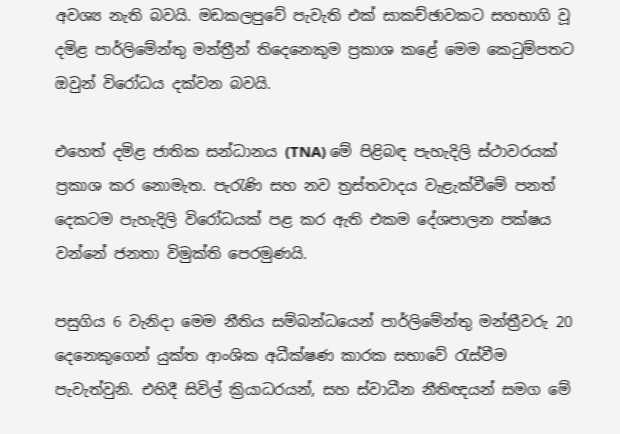අවශ්‍ය නැති බවයි. මඩකලපුවේ පැවැති එක් සාකච්ඡාවකට සහභාගි වූ දමිළ පාර්ලිමේන්තු මන්ත්‍රීන් තිදෙනෙකුම ප්‍රකාශ කළේ මෙම කෙටුම්පතට ඔවුන් විරෝධය දක්වන බවයි.

එහෙත් දමිළ ජාතික සන්ධානය (TNA) මේ පිළිබඳ පැහැදිලි ස්ථාවරයක් ප්‍රකාශ කර නොමැත. පැරැණි සහ නව ත්‍රස්තවාදය වැළැක්වීමේ පනත් දෙකටම පැහැදිලි විරෝධයක් පළ කර ඇති එකම දේශපාලන පක්ෂය වන්නේ ජනතා විමුක්ති පෙරමුණයි.

පසුගිය 6 වැනිදා මෙම නීතිය සම්බන්ධයෙන් පාර්ලිමේන්තු මන්ත්‍රීවරු 20 දෙනෙකුගෙන් යුක්ත ආංශික අධීක්ෂණ කාරක සභාවේ රැස්වීම පැවැත්වුනි. එහිදී සිවිල් ක්‍රියාධරයන්, සහ ස්වාධීන නීතිඥයන් සමග මේ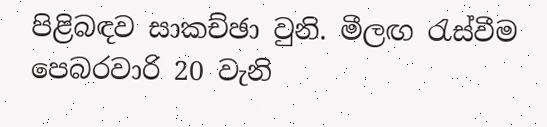පිළිබඳව සාකච්ඡා වුනි. මීලඟ රැස්වීම පෙබරවාරි 20 වැනි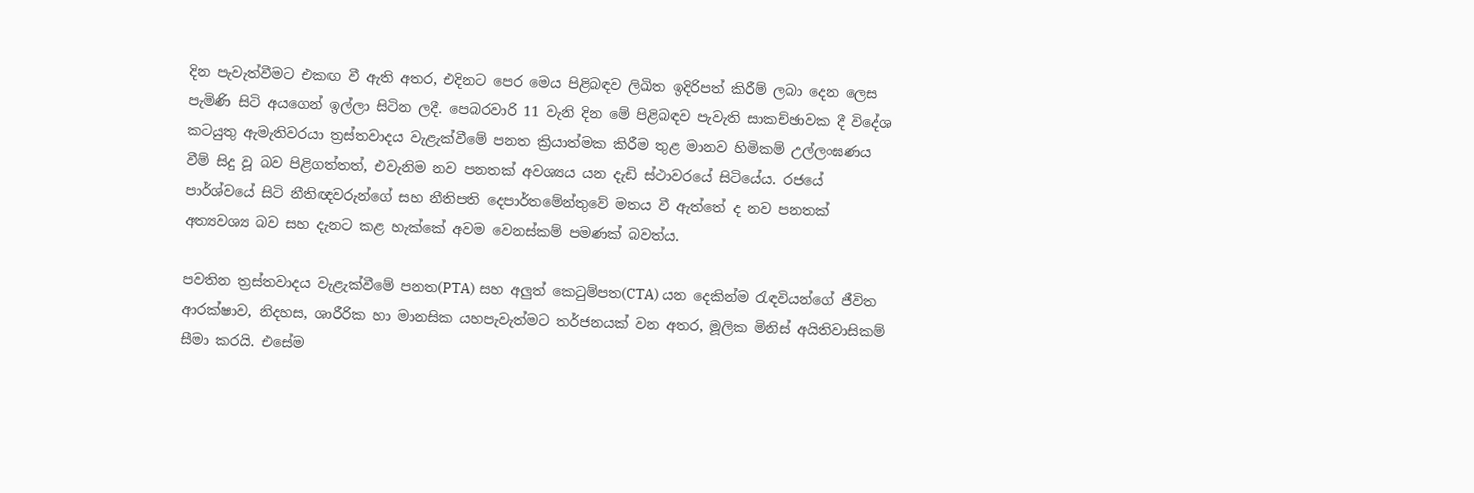දින පැවැත්වීමට එකඟ වී ඇති අතර, එදිනට පෙර මෙය පිළිබඳව ලිඛිත ඉදිරිපත් කිරීම් ලබා දෙන ලෙස පැමිණි සිටි අයගෙන් ඉල්ලා සිටින ලදී. පෙබරවාරි 11 වැනි දින මේ පිළිබඳව පැවැති සාකච්ඡාවක දී විදේශ කටයුතු ඇමැතිවරයා ත්‍රස්තවාදය වැළැක්වීමේ පනත ක්‍රියාත්මක කිරීම තුළ මානව හිමිකම් උල්ලංඝණය වීම් සිදු වූ බව පිළිගත්තත්, එවැනිම නව පනතක් අවශ්‍යය යන දැඩි ස්ථාවරයේ සිටියේය. රජයේ පාර්ශ්වයේ සිටි නීතිඥවරුන්ගේ සහ නීතිපති දෙපාර්තමේන්තුවේ මතය වී ඇත්තේ ද නව පනතක් අත්‍යවශ්‍ය බව සහ දැනට කළ හැක්කේ අවම වෙනස්කම් පමණක් බවත්ය.

පවතින ත්‍රස්තවාදය වැළැක්වීමේ පනත(PTA) සහ අලුත් කෙටුම්පත(CTA) යන දෙකින්ම රැඳවියන්ගේ ජීවිත ආරක්ෂාව, නිදහස, ශාරීරික හා මානසික යහපැවැත්මට තර්ජනයක් වන අතර, මූලික මිනිස් අයිතිවාසිකම් සීමා කරයි. එසේම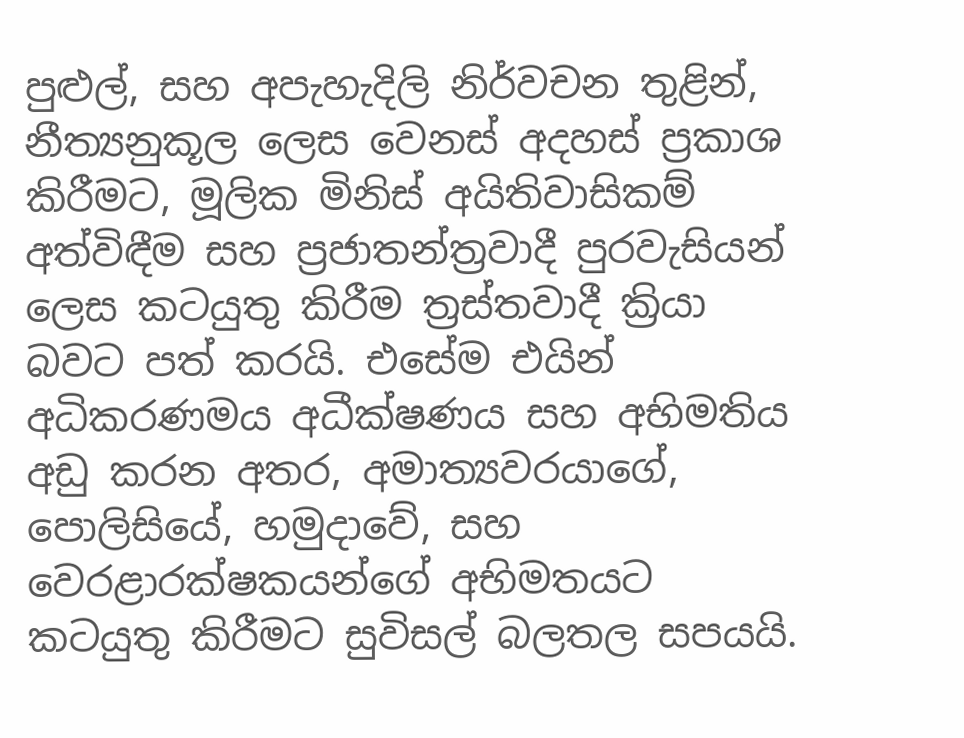පුළුල්, සහ අපැහැදිලි නිර්වචන තුළින්, නීත්‍යනුකූල ලෙස වෙනස් අදහස් ප්‍රකාශ කිරීමට, මූලික මිනිස් අයිතිවාසිකම් අත්විඳීම සහ ප්‍රජාතන්ත්‍රවාදී පුරවැසියන් ලෙස කටයුතු කිරීම ත්‍රස්තවාදී ක්‍රියා බවට පත් කරයි. එසේම එයින් අධිකරණමය අධීක්ෂණය සහ අභිමතිය අඩු කරන අතර, අමාත්‍යවරයාගේ, පොලිසියේ, හමුදාවේ, සහ වෙරළාරක්ෂකයන්ගේ අභිමතයට කටයුතු කිරීමට සුවිසල් බලතල සපයයි.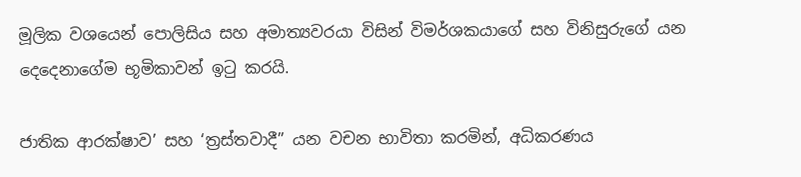මූලික වශයෙන් පොලිසිය සහ අමාත්‍යවරයා විසින් විමර්ශකයාගේ සහ විනිසුරුගේ යන දෙදෙනාගේම භූමිකාවන් ඉටු කරයි.

ජාතික ආරක්ෂාව’ සහ ‘ත්‍රස්තවාදී” යන වචන භාවිතා කරමින්, අධිකරණය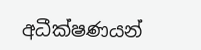අධීක්ෂණයන්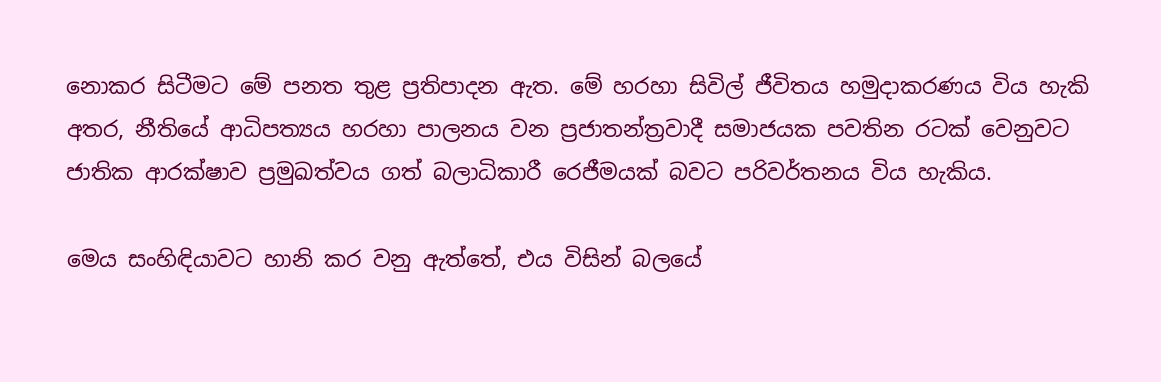නොකර සිටීමට මේ පනත තුළ ප්‍රතිපාදන ඇත. මේ හරහා සිවිල් ජීවිතය හමුදාකරණය විය හැකි අතර, නීතියේ ආධිපත්‍යය හරහා පාලනය වන ප්‍රජාතන්ත්‍රවාදී සමාජයක පවතින රටක් වෙනුවට ජාතික ආරක්ෂාව ප්‍රමුඛත්වය ගත් බලාධිකාරී රෙජීමයක් බවට පරිවර්තනය විය හැකිය.

මෙය සංහිඳියාවට හානි කර වනු ඇත්තේ, එය විසින් බලයේ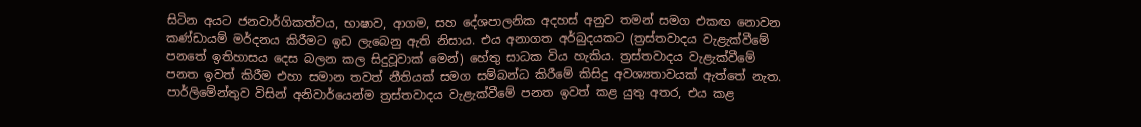සිටින අයට ජනවාර්ගිකත්වය, භාෂාව, ආගම, සහ දේශපාලනික අදහස් අනුව තමන් සමග එකඟ නොවන කණ්ඩායම් මර්දනය කිරීමට ඉඩ ලැබෙනු ඇති නිසාය. එය අනාගත අර්බුදයකට (ත්‍රස්තවාදය වැළැක්වීමේ පනතේ ඉතිහාසය දෙස බලන කල සිදුවූවාක් මෙන්) හේතු සාධක විය හැකිය. ත්‍රස්තවාදය වැළැක්වීමේ පනත ඉවත් කිරීම එහා සමාන තවත් නීතියක් සමග සම්බන්ධ කිරීමේ කිසිදු අවශ්‍යතාවයක් ඇත්තේ නැත. පාර්ලිමේන්තුව විසින් අනිවාර්යෙන්ම ත්‍රස්තවාදය වැළැක්වීමේ පනත ඉවත් කළ යුතු අතර, එය කළ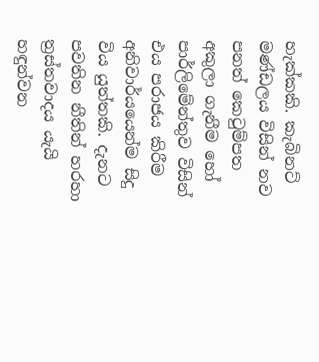හැක්කකි. කැබිනට් මණ්ඩලය විසින් නව පනත් කෙටුම්පත අකුලා ගැනීම හෝ පාර්ලිමේන්තුව විසින් එය පරාජය කිරීම අනිවාර්යයෙන්ම සිදු විය යුත්තකි. දැනට පවතින නීතින් හරහා ත්‍රස්තවාදය යැයි හඳුන්වන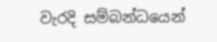වැරදි සම්බන්ධයෙන්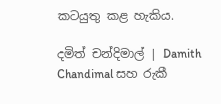කටයුතු කළ හැකිය.

දමිත් චන්දිමාල් | Damith Chandimal සහ රුකී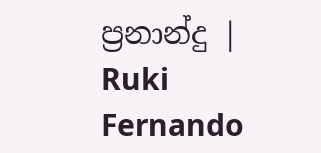ප්‍රනාන්දු | Ruki Fernando